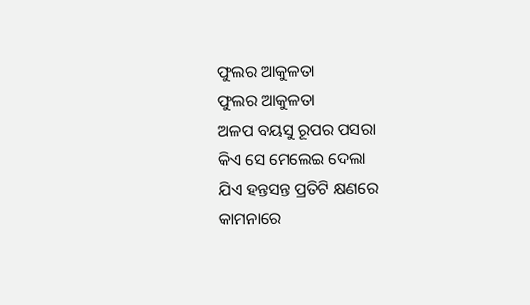ଫୁଲର ଆକୁଳତା
ଫୁଲର ଆକୁଳତା
ଅଳପ ବୟସୁ ରୂପର ପସରା
କିଏ ସେ ମେଲେଇ ଦେଲା
ଯିଏ ହନ୍ତସନ୍ତ ପ୍ରତିଟି କ୍ଷଣରେ
କାମନାରେ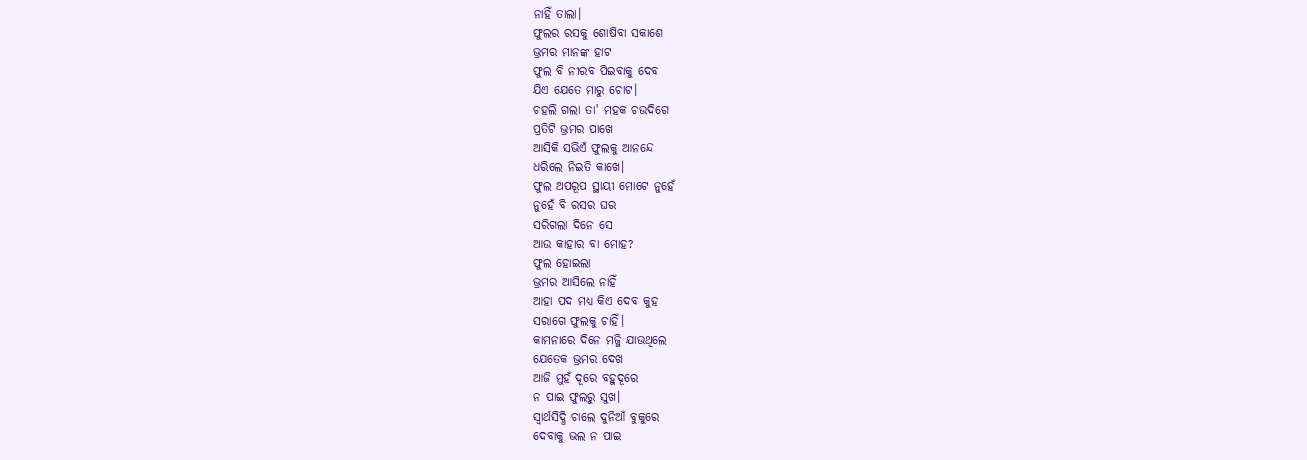ନାହିଁ ତାଲା।
ଫୁଲର ରସକୁ ଶୋଷିବା ସକାଶେ
ଭ୍ରମର ମାନଙ୍କ ହାଟ
ଫୁଲ ବି ନୀରବ ପିଇବାକୁ ଦେବ
ଯିଏ ଯେତେ ମାରୁ ଚୋଟ।
ଚହଲି ଗଲା ତା' ମହକ ଚଉଦିଗେ
ପ୍ରତିଟି ଭ୍ରମର ପାଖେ
ଆସିକି ସଭିଏଁ ଫୁଲକୁ ଆନନ୍ଦେ
ଧରିଲେ ନିଇତି କାଖେ।
ଫୁଲ ଅପରୂପ ସ୍ଥାୟୀ ମୋଟେ ନୁହେଁ
ନୁହେଁ ବି ରସର ଘର
ସରିଗଲା ଦିନେ ସେ
ଆଉ କାହାର ବା ମୋହ?
ଫୁଲ ହୋଇଲା
ଭ୍ରମର ଆସିଲେ ନାହିଁ
ଆହା ପଦ ମଧ୍ଯ କିଏ ଦେବ କୁହ
ସରାଗେ ଫୁଲକୁ ଚାହିଁ।
କାମନାରେ ଦିନେ ମଜ୍ଜି ଯାଉଥିଲେ
ଯେତେକ ଭ୍ରମର ଦେଖ
ଆଜି ମୁହଁ ଦୂରେ ବହୁଦୂରେ
ନ ପାଇ ଫୁଲରୁ ସୁଖ।
ସ୍ବାର୍ଥସିଦ୍ଧି ଚାଲେ ଦୁନିଆଁ ବୁକୁରେ
ଦେବାକୁ ଭଲ ନ ପାଇ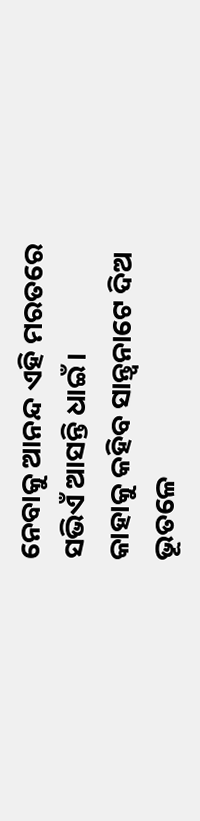ନେବାକୁ ଆନନ୍ଦ ଏହି ମରତରେ
ସଭିଏଁ ଆସନ୍ତି ଧାଇଁ।
କାହାକୁ କହିବ ସାନ୍ତ୍ବନାଟେ ଦିଅ
ଭୂତଳେ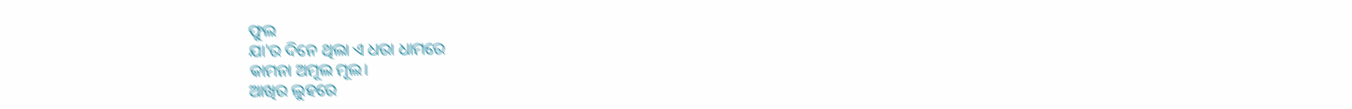ଫୁଲ
ଯା'ର ଦିନେ ଥିଲା ଏ ଧରା ଧାମରେ
କାମନା ଅମୂଲ ମୂଲ।
ଆଖିର ଲୁହରେ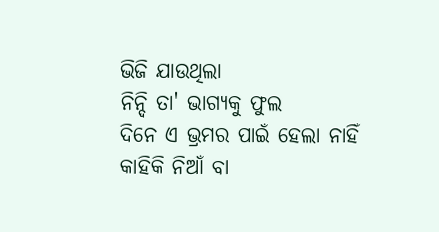ଭିଜି ଯାଉଥିଲା
ନିନ୍ଦି ତା' ଭାଗ୍ଯକୁ ଫୁଲ
ଦିନେ ଏ ଭ୍ରମର ପାଇଁ ହେଲା ନାହିଁ
କାହିକି ନିଆଁ ବା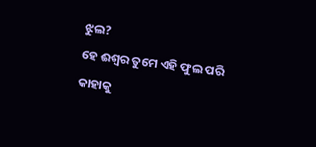ଝୁଲ?
ହେ ଈଶ୍ବର ତୁମେ ଏହି ଫୁଲ ପରି
କାହାକୁ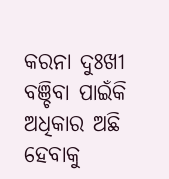କରନା ଦୁଃଖୀ
ବଞ୍ଚିବା ପାଇଁକି ଅଧିକାର ଅଛି
ହେବାକୁ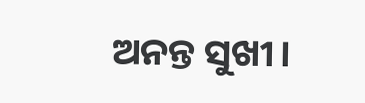ଅନନ୍ତ ସୁଖୀ।